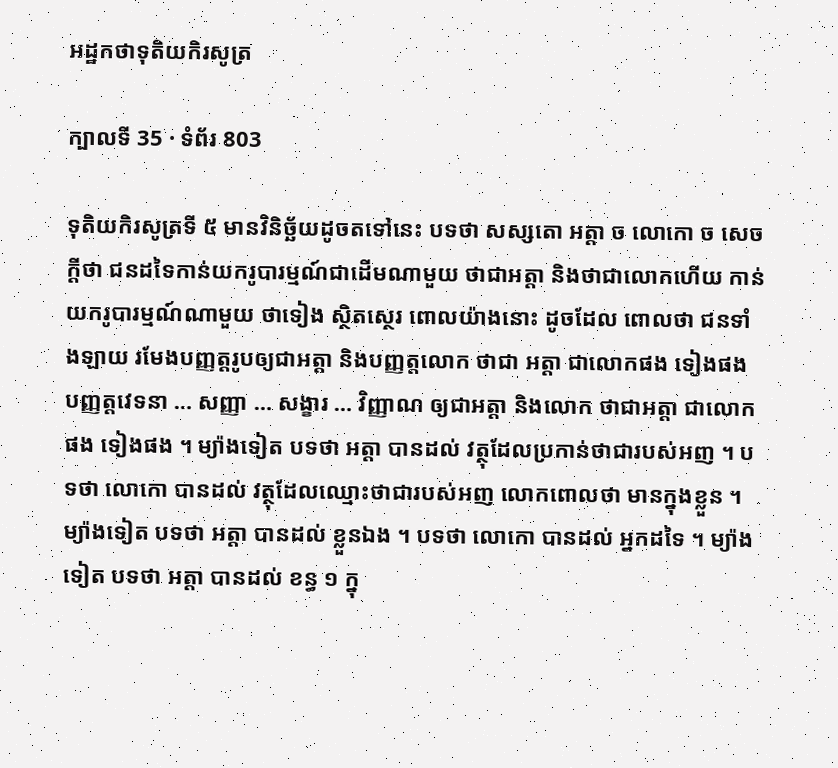អដ្ឋកថាទុតិយកិរសូត្រ

ក្បាលទី 35 · ទំព័រ 803

ទុតិយកិរសូត្រទី ៥ មានវិនិច្ឆ័យដូចតទៅនេះ បទថា សស្សតោ អត្តា ច លោកោ ច សេចក្តីថា ជនដទៃកាន់យករូបារម្មណ៍ជាដើមណាមួយ ថាជាអត្តា និងថាជាលោកហើយ កាន់យករូបារម្មណ៍ណាមួយ ថាទៀង ស្ថិតស្ថេរ ពោលយ៉ាងនោះ ដូចដែល ពោលថា ជនទាំងឡាយ រមែងបញ្ញត្តរូបឲ្យជាអត្តា និងបញ្ញត្តលោក ថាជា អត្តា ជាលោកផង ទៀងផង បញ្ញត្តវេទនា … សញ្ញា … សង្ខារ … វិញ្ញាណ ឲ្យជាអត្តា និងលោក ថាជាអត្តា ជាលោកផង ទៀងផង ។ ម្យ៉ាងទៀត បទថា អត្តា បានដល់ វត្ថុដែលប្រកាន់ថាជារបស់អញ ។ បទថា លោកោ បានដល់ វត្ថុដែលឈ្មោះថាជារបស់អញ លោកពោលថា មានក្នុងខ្លួន ។ ម្យ៉ាងទៀត បទថា អត្តា បានដល់ ខ្លួនឯង ។ បទថា លោកោ បានដល់ អ្នកដទៃ ។ ម្យ៉ាងទៀត បទថា អត្តា បានដល់ ខន្ធ ១ ក្នុ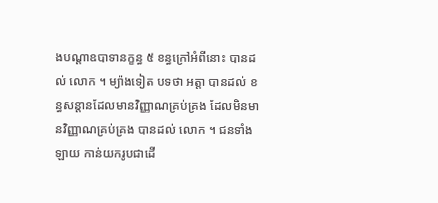ងបណ្តាឧបាទានក្ខន្ធ ៥ ខន្ធក្រៅអំពីនោះ បានដល់ លោក ។ ម្យ៉ាងទៀត បទថា អត្តា បានដល់ ខន្ធសន្តានដែលមានវិញ្ញាណគ្រប់គ្រង ដែលមិនមានវិញ្ញាណគ្រប់គ្រង បានដល់ លោក ។ ជនទាំងឡាយ កាន់យករូបជាដើ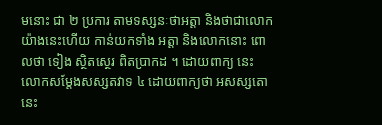មនោះ ជា ២ ប្រការ តាមទស្សនៈថាអត្តា និងថាជាលោកយ៉ាងនេះហើយ កាន់យកទាំង អត្តា និងលោកនោះ ពោលថា ទៀង ស្ថិតស្ថេរ ពិតប្រាកដ ។ ដោយពាក្យ នេះ លោកសម្តែងសស្សតវាទ ៤ ដោយពាក្យថា អសស្សតោ នេះ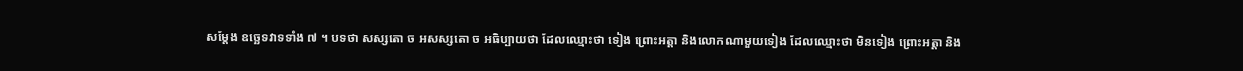សម្តែង ឧច្ឆេទវាទទាំង ៧ ។ បទថា សស្សតោ ច អសស្សតោ ច អធិប្បាយថា ដែលឈ្មោះថា ទៀង ព្រោះអត្តា និងលោកណាមួយទៀង ដែលឈ្មោះថា មិនទៀង ព្រោះអត្តា និង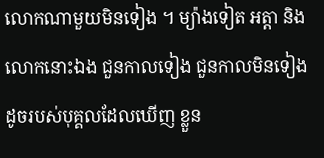លោកណាមួយមិនទៀង ។ ម្យ៉ាងទៀត អត្តា និង លោកនោះឯង ជួនកាលទៀង ជួនកាលមិនទៀង ដូចរបស់បុគ្គលដែលឃើញ ខ្លួន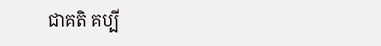ជាគតិ គប្បី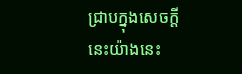ជ្រាបក្នុងសេចក្តីនេះយ៉ាងនេះ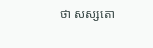ថា សស្សតោ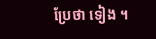ប្រែថា ទៀង ។